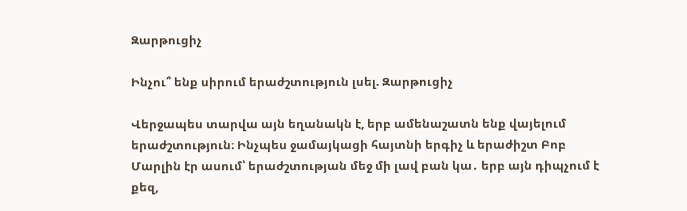Զարթուցիչ

Ինչու՞ ենք սիրում երաժշտություն լսել. Զարթուցիչ

Վերջապես տարվա այն եղանակն է, երբ ամենաշատն ենք վայելում երաժշտություն։ Ինչպես ջամայկացի հայտնի երգիչ և երաժիշտ Բոբ Մարլին էր ասում՝ երաժշտության մեջ մի լավ բան կա․ երբ այն դիպչում է քեզ,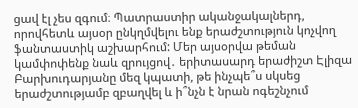ցավ էլ չես զգում։ Պատրաստիր ականջակալներդ, որովհետև այսօր ընկղմվելու ենք երաժշտություն կոչվող ֆանտաստիկ աշխարհում: Մեր այսօրվա թեման կամփոփենք նաև զրույցով․ երիտասարդ երաժիշտ Էլիզա Բարխուդարյանը մեզ կպատի, թե ինչպե՞ս սկսեց երաժշտությամբ զբաղվել և ի՞նչն է նրան ոգեշնչում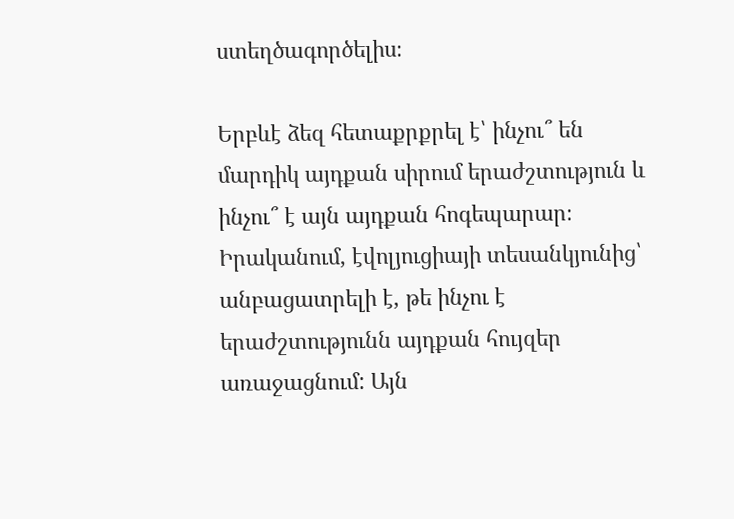ստեղծագործելիս։

Երբևէ ձեզ հետաքրքրել է՝ ինչու՞ են մարդիկ այդքան սիրում երաժշտություն և ինչու՞ է այն այդքան հոգեպարար։ Իրականում, էվոլյուցիայի տեսանկյունից՝ անբացատրելի է, թե ինչու է երաժշտությունն այդքան հույզեր առաջացնում: Այն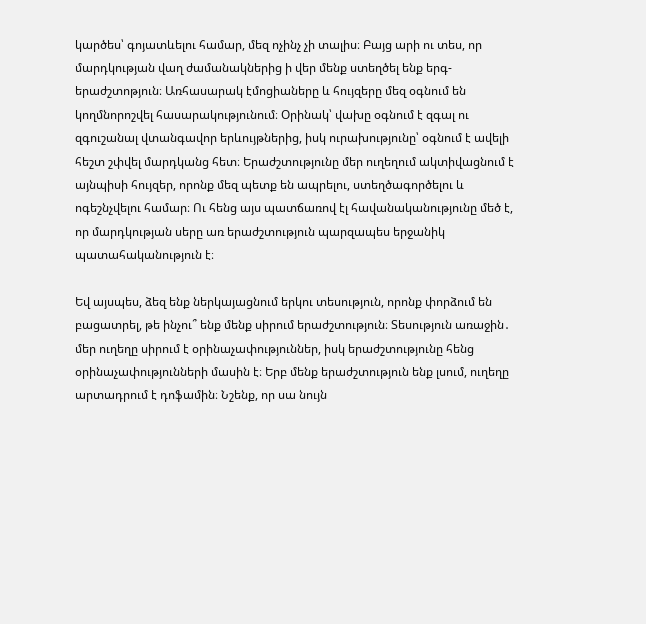կարծես՝ գոյատևելու համար, մեզ ոչինչ չի տալիս։ Բայց արի ու տես, որ մարդկության վաղ ժամանակներից ի վեր մենք ստեղծել ենք երգ-երաժշտոթյուն։ Առհասարակ էմոցիաները և հույզերը մեզ օգնում են կողմնորոշվել հասարակությունում։ Օրինակ՝ վախը օգնում է զգալ ու զգուշանալ վտանգավոր երևույթներից, իսկ ուրախությունը՝ օգնում է ավելի հեշտ շփվել մարդկանց հետ։ Երաժշտությունը մեր ուղեղում ակտիվացնում է այնպիսի հույզեր, որոնք մեզ պետք են ապրելու, ստեղծագործելու և ոգեշնչվելու համար։ Ու հենց այս պատճառով էլ հավանականությունը մեծ է, որ մարդկության սերը առ երաժշտություն պարզապես երջանիկ պատահականություն է։

Եվ այսպես, ձեզ ենք ներկայացնում երկու տեսություն, որոնք փորձում են բացատրել, թե ինչու՞ ենք մենք սիրում երաժշտություն։ Տեսություն առաջին․ մեր ուղեղը սիրում է օրինաչափություններ, իսկ երաժշտությունը հենց օրինաչափությունների մասին է։ Երբ մենք երաժշտություն ենք լսում, ուղեղը արտադրում է դոֆամին։ Նշենք, որ սա նույն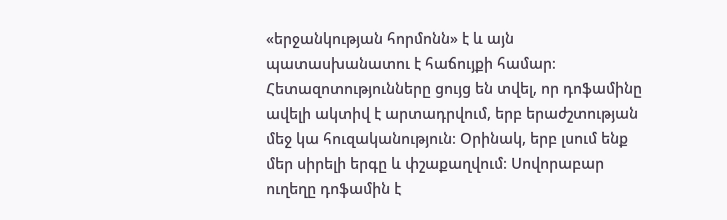«երջանկության հորմոնն» է և այն պատասխանատու է հաճույքի համար։ Հետազոտությունները ցույց են տվել, որ դոֆամինը ավելի ակտիվ է արտադրվում, երբ երաժշտության մեջ կա հուզականություն։ Օրինակ, երբ լսում ենք մեր սիրելի երգը և փշաքաղվում։ Սովորաբար ուղեղը դոֆամին է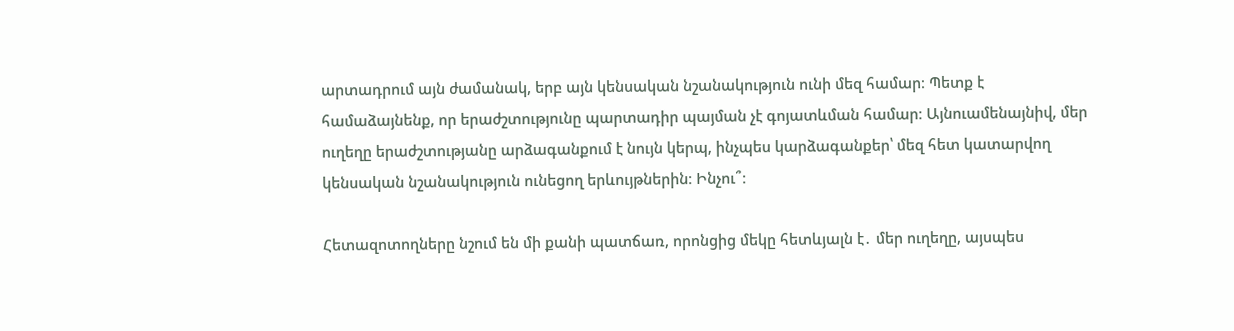արտադրում այն ժամանակ, երբ այն կենսական նշանակություն ունի մեզ համար։ Պետք է համաձայնենք, որ երաժշտությունը պարտադիր պայման չէ գոյատևման համար։ Այնուամենայնիվ, մեր ուղեղը երաժշտությանը արձագանքում է նույն կերպ, ինչպես կարձագանքեր՝ մեզ հետ կատարվող կենսական նշանակություն ունեցող երևույթներին։ Ինչու՞։

Հետազոտողները նշում են մի քանի պատճառ, որոնցից մեկը հետևյալն է․ մեր ուղեղը, այսպես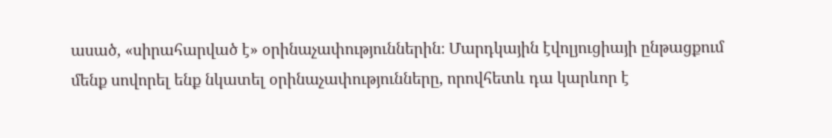ասած, «սիրահարված է» օրինաչափություններին։ Մարդկային էվոլյուցիայի ընթացքում մենք սովորել ենք նկատել օրինաչափությունները, որովհետև դա կարևոր է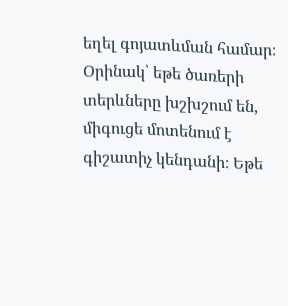եղել գոյատևման համար։ Օրինակ՝ եթե ծառերի տերևները խշխշում են, միգուցե մոտենում է գիշատիչ կենդանի։ Եթե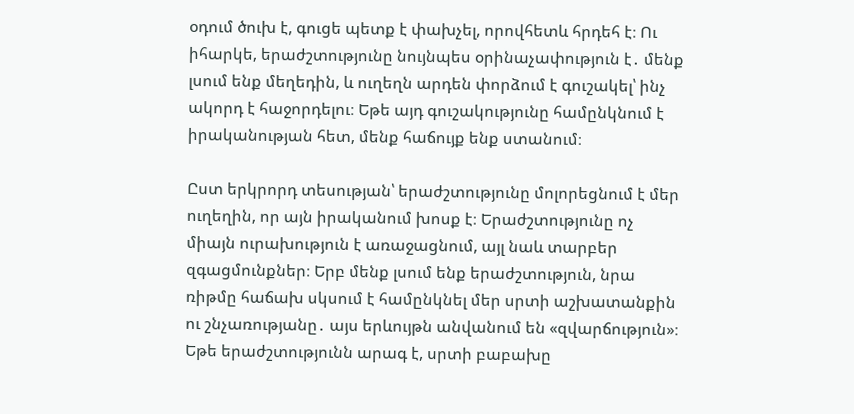օդում ծուխ է, գուցե պետք է փախչել, որովհետև հրդեհ է։ Ու իհարկե, երաժշտությունը նույնպես օրինաչափություն է․ մենք լսում ենք մեղեդին, և ուղեղն արդեն փորձում է գուշակել՝ ինչ ակորդ է հաջորդելու։ Եթե այդ գուշակությունը համընկնում է իրականության հետ, մենք հաճույք ենք ստանում։

Ըստ երկրորդ տեսության՝ երաժշտությունը մոլորեցնում է մեր ուղեղին, որ այն իրականում խոսք է։ Երաժշտությունը ոչ միայն ուրախություն է առաջացնում, այլ նաև տարբեր զգացմունքներ։ Երբ մենք լսում ենք երաժշտություն, նրա ռիթմը հաճախ սկսում է համընկնել մեր սրտի աշխատանքին ու շնչառությանը․ այս երևույթն անվանում են «զվարճություն»։ Եթե երաժշտությունն արագ է, սրտի բաբախը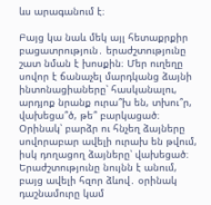ևս արագանում է։

Բայց կա նաև մեկ այլ հետաքրքիր բացատրություն․ երաժշտությունը շատ նման է խոսքին։ Մեր ուղեղը սովոր է ճանաչել մարդկանց ձայնի ինտոնացիաները՝ հասկանալու, արդյոք նրանք ուրա՞խ են, տխու՞ր, վախեցա՞ծ, թե՞ բարկացած։ Օրինակ՝ բարձր ու հնչեղ ձայները սովորաբար ավելի ուրախ են թվում, իսկ դողացող ձայները՝ վախեցած։ Երաժշտությունը նույնն է անում, բայց ավելի հզոր ձևով․ օրինակ դաշնամուրը կամ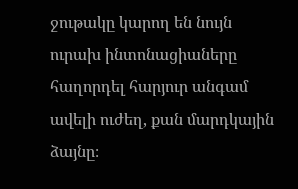ջութակը կարող են նույն ուրախ ինտոնացիաները հաղորդել հարյուր անգամ ավելի ուժեղ, քան մարդկային ձայնը։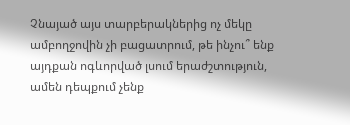Չնայած այս տարբերակներից ոչ մեկը ամբողջովին չի բացատրում, թե ինչու՞ ենք այդքան ոգևորված լսում երաժշտություն, ամեն դեպքում չենք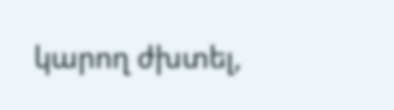կարող ժխտել,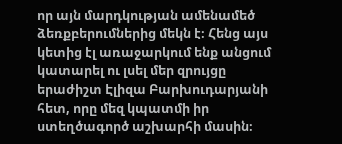որ այն մարդկության ամենամեծ ձեռքբերումներից մեկն է։ Հենց այս կետից էլ առաջարկում ենք անցում կատարել ու լսել մեր զրույցը երաժիշտ Էլիզա Բարխուդարյանի հետ, որը մեզ կպատմի իր ստեղծագործ աշխարհի մասին։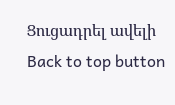Ցուցադրել ավելի
Back to top button